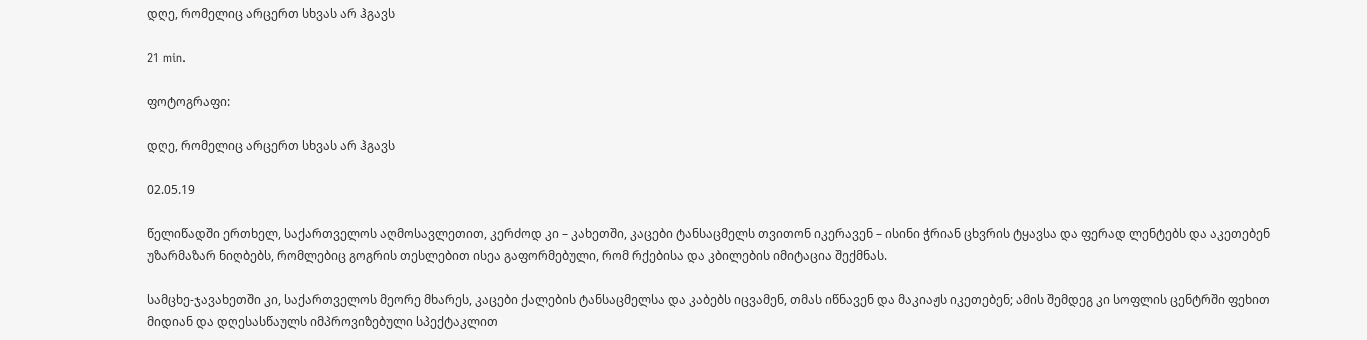დღე, რომელიც არცერთ სხვას არ ჰგავს

21 min.

ფოტოგრაფი:

დღე, რომელიც არცერთ სხვას არ ჰგავს

02.05.19

წელიწადში ერთხელ, საქართველოს აღმოსავლეთით, კერძოდ კი – კახეთში, კაცები ტანსაცმელს თვითონ იკერავენ – ისინი ჭრიან ცხვრის ტყავსა და ფერად ლენტებს და აკეთებენ უზარმაზარ ნიღბებს, რომლებიც გოგრის თესლებით ისეა გაფორმებული, რომ რქებისა და კბილების იმიტაცია შექმნას.

სამცხე-ჯავახეთში კი, საქართველოს მეორე მხარეს, კაცები ქალების ტანსაცმელსა და კაბებს იცვამენ, თმას იწნავენ და მაკიაჟს იკეთებენ; ამის შემდეგ კი სოფლის ცენტრში ფეხით მიდიან და დღესასწაულს იმპროვიზებული სპექტაკლით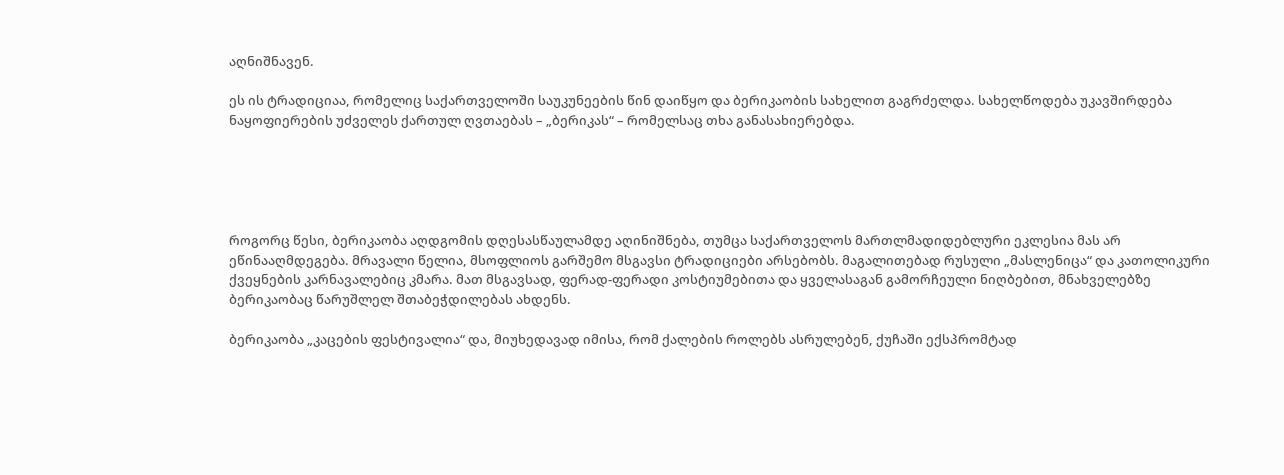აღნიშნავენ.

ეს ის ტრადიციაა, რომელიც საქართველოში საუკუნეების წინ დაიწყო და ბერიკაობის სახელით გაგრძელდა. სახელწოდება უკავშირდება ნაყოფიერების უძველეს ქართულ ღვთაებას – „ბერიკას“ – რომელსაც თხა განასახიერებდა.





როგორც წესი, ბერიკაობა აღდგომის დღესასწაულამდე აღინიშნება, თუმცა საქართველოს მართლმადიდებლური ეკლესია მას არ ეწინააღმდეგება. მრავალი წელია, მსოფლიოს გარშემო მსგავსი ტრადიციები არსებობს. მაგალითებად რუსული „მასლენიცა“ და კათოლიკური ქვეყნების კარნავალებიც კმარა. მათ მსგავსად, ფერად-ფერადი კოსტიუმებითა და ყველასაგან გამორჩეული ნიღბებით, მნახველებზე ბერიკაობაც წარუშლელ შთაბეჭდილებას ახდენს.

ბერიკაობა „კაცების ფესტივალია“ და, მიუხედავად იმისა, რომ ქალების როლებს ასრულებენ, ქუჩაში ექსპრომტად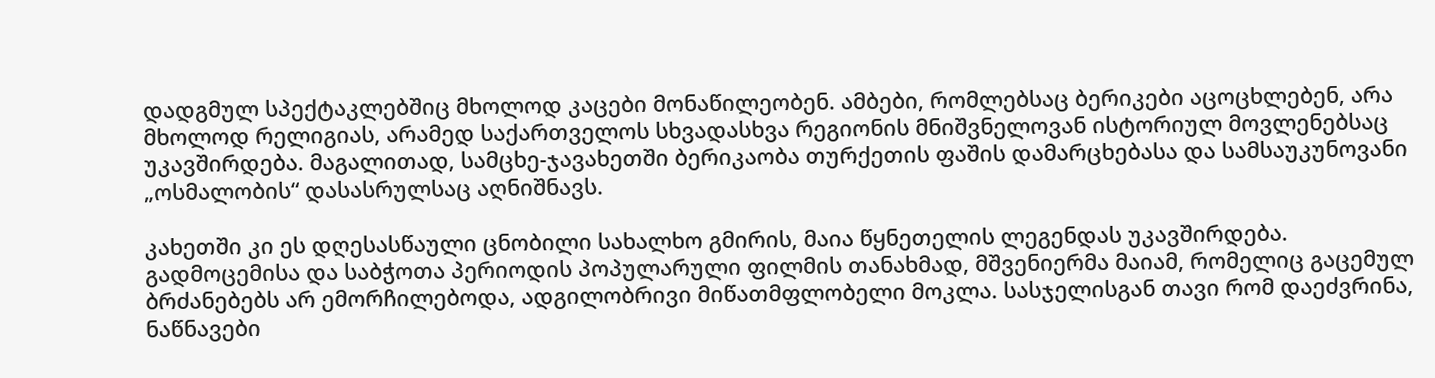დადგმულ სპექტაკლებშიც მხოლოდ კაცები მონაწილეობენ. ამბები, რომლებსაც ბერიკები აცოცხლებენ, არა მხოლოდ რელიგიას, არამედ საქართველოს სხვადასხვა რეგიონის მნიშვნელოვან ისტორიულ მოვლენებსაც უკავშირდება. მაგალითად, სამცხე-ჯავახეთში ბერიკაობა თურქეთის ფაშის დამარცხებასა და სამსაუკუნოვანი „ოსმალობის“ დასასრულსაც აღნიშნავს.

კახეთში კი ეს დღესასწაული ცნობილი სახალხო გმირის, მაია წყნეთელის ლეგენდას უკავშირდება. გადმოცემისა და საბჭოთა პერიოდის პოპულარული ფილმის თანახმად, მშვენიერმა მაიამ, რომელიც გაცემულ ბრძანებებს არ ემორჩილებოდა, ადგილობრივი მიწათმფლობელი მოკლა. სასჯელისგან თავი რომ დაეძვრინა, ნაწნავები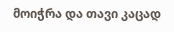მოიჭრა და თავი კაცად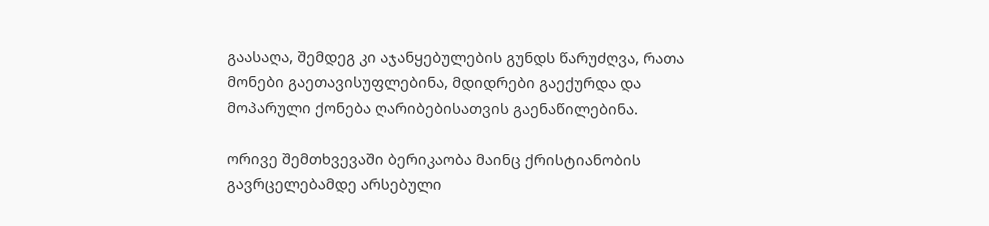გაასაღა, შემდეგ კი აჯანყებულების გუნდს წარუძღვა, რათა მონები გაეთავისუფლებინა, მდიდრები გაექურდა და მოპარული ქონება ღარიბებისათვის გაენაწილებინა.

ორივე შემთხვევაში ბერიკაობა მაინც ქრისტიანობის გავრცელებამდე არსებული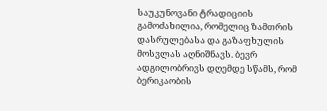საუკუნოვანი ტრადიციის გამოძახილია, რომელიც ზამთრის დასრულებასა და გაზაფხულის მოსვლას აღნიშნავს. ბევრ ადგილობრივს დღემდე სწამს, რომ ბერიკაობის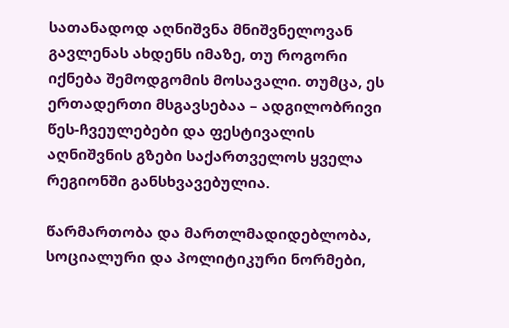სათანადოდ აღნიშვნა მნიშვნელოვან გავლენას ახდენს იმაზე, თუ როგორი იქნება შემოდგომის მოსავალი. თუმცა, ეს ერთადერთი მსგავსებაა – ადგილობრივი წეს-ჩვეულებები და ფესტივალის აღნიშვნის გზები საქართველოს ყველა რეგიონში განსხვავებულია.

წარმართობა და მართლმადიდებლობა, სოციალური და პოლიტიკური ნორმები,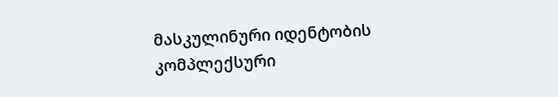მასკულინური იდენტობის კომპლექსური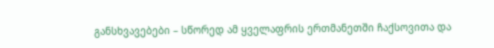განსხვავებები – სწორედ ამ ყველაფრის ერთმანეთში ჩაქსოვითა და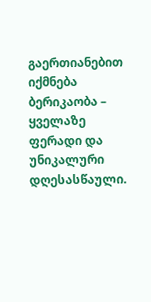გაერთიანებით იქმნება ბერიკაობა – ყველაზე ფერადი და უნიკალური დღესასწაული.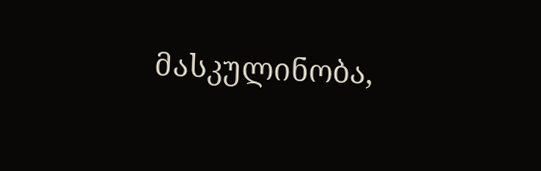მასკულინობა,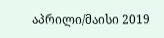აპრილი/მაისი 2019